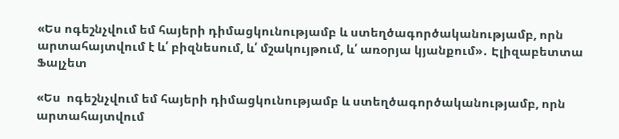«Ես ոգեշնչվում եմ հայերի դիմացկունությամբ և ստեղծագործականությամբ, որն արտահայտվում է և՛ բիզնեսում, և՛ մշակույթում, և՛ առօրյա կյանքում»․ Էլիզաբետտա Ֆալչետ

«Ես  ոգեշնչվում եմ հայերի դիմացկունությամբ և ստեղծագործականությամբ, որն արտահայտվում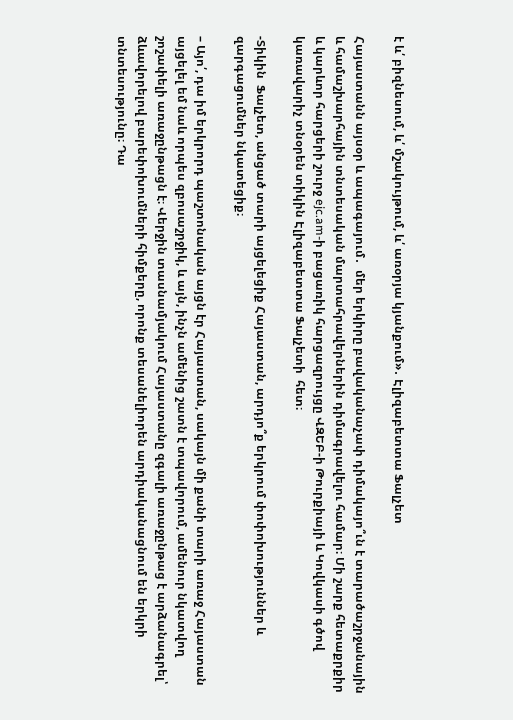է և՛ բիզնեսում, և՛ մշակույթում, և՛ առօրյա կյանքում»․ Էլիզաբետտա Ֆալչետ

Հայաստանն այսօր և ապագայում․  մեր երկիրը բավականաչափ դիմակայո՞ւն է տարածաշրջանային և համաշխարհային տնտեսական մարտահրավերներին դիմագրավելու համար։ Մի շարք հետաքրքիր և կարևոր հարցերի շուրջ ejc.am-ի բացառիկ հարցազրույցը ՎԶԵԲ-ի Թուրքիայի և Կովկասի գծով կառավարիչ տնօրեն տիկին Էլիզաբետտա Ֆալչետի  հետ։

-Տիկին  Ֆալչետ, անցած տարի այցելեցիք Հայաստան, արդյո՞ք երկրում փոփոխություններ և զարգացումներ նկատեցիք։

– Այո՛, դա իմ երկրորդ պաշտոնական այցն էր Հայաստան, սակայն մի քանի տարի առաջ Հայաստան այցելել եմ նաև որպես զբոսաշրջիկ, և այն, ինչն ամենից շատն է տպավորում, ամենուր նկատվող շոշափելի առաջընթացն է։ Վերջին տասնամյակում Հայաստանը զգալի առաջընթաց է արձանագրել՝ ձևավորելով բարեփոխումների հիմքերը, որոնք տեսանելիորեն արդիականացնում են երկրի տնտեսությունը։ Դա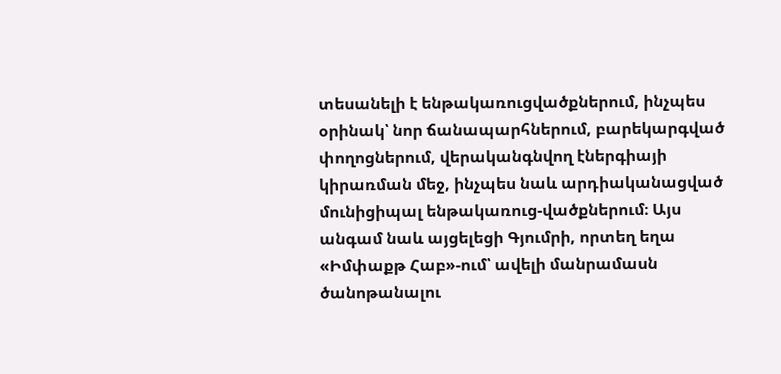տեսանելի է ենթակառուցվածքներում, ինչպես օրինակ՝ նոր ճանապարհներում, բարեկարգված փողոցներում, վերականգնվող էներգիայի կիրառման մեջ, ինչպես նաև արդիականացված մունիցիպալ ենթակառուց-վածքներում։ Այս անգամ նաև այցելեցի Գյումրի, որտեղ եղա «Իմփաքթ Հաբ»-ում՝ ավելի մանրամասն ծանոթանալու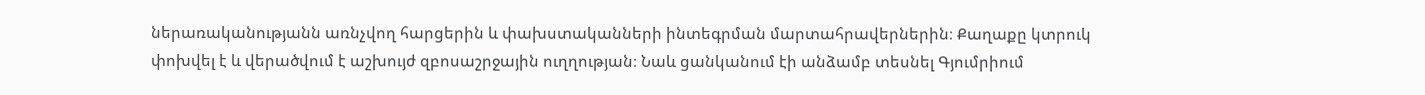ներառականությանն առնչվող հարցերին և փախստականների ինտեգրման մարտահրավերներին։ Քաղաքը կտրուկ փոխվել է և վերածվում է աշխույժ զբոսաշրջային ուղղության։ Նաև ցանկանում էի անձամբ տեսնել Գյումրիում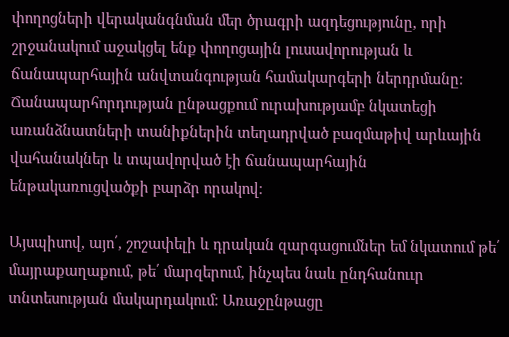փողոցների վերականգնման մեր ծրագրի ազդեցությունը, որի շրջանակում աջակցել ենք փողոցային լուսավորության և ճանապարհային անվտանգության համակարգերի ներդրմանը։ Ճանապարհորդության ընթացքում ուրախությամբ նկատեցի առանձնատների տանիքներին տեղադրված բազմաթիվ արևային վահանակներ և տպավորված էի ճանապարհային ենթակառուցվածքի բարձր որակով։

Այսպիսով, այո՛, շոշափելի և դրական զարգացումներ եմ նկատում թե՛ մայրաքաղաքում, թե՛ մարզերում, ինչպես նաև ընդհանոււր տնտեսության մակարդակում։ Առաջընթացը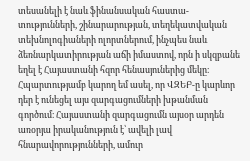տեսանելի է նաև ֆինանսական հաստա-տությունների, շինարարության, տեղեկատվական տեխնոլոգիաների ոլորտներում, ինչպես նաև ձեռնարկատիրության աճի իմաստով, որն ի սկզբանե եղել է Հայաստանի հզոր հենասյուներից մեկը։ Հպարտությամբ կարող եմ ասել, որ ՎԶԵԲ-ը կարևոր դեր է ունեցել այս զարգացումների խթանման գործում։ Հայաստանի զարգացումն այսօր արդեն առօրյա իրականություն է՝ ավելի լավ հնարավորությունների, ամուր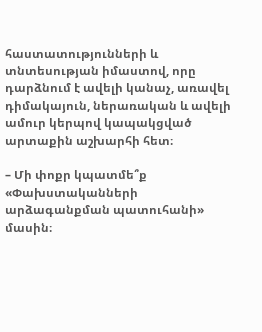հաստատությունների և տնտեսության իմաստով, որը դարձնում է ավելի կանաչ, առավել դիմակայուն, ներառական և ավելի ամուր կերպով կապակցված արտաքին աշխարհի հետ։

– Մի փոքր կպատմե՞ք «Փախստականների արձագանքման պատուհանի» մասին։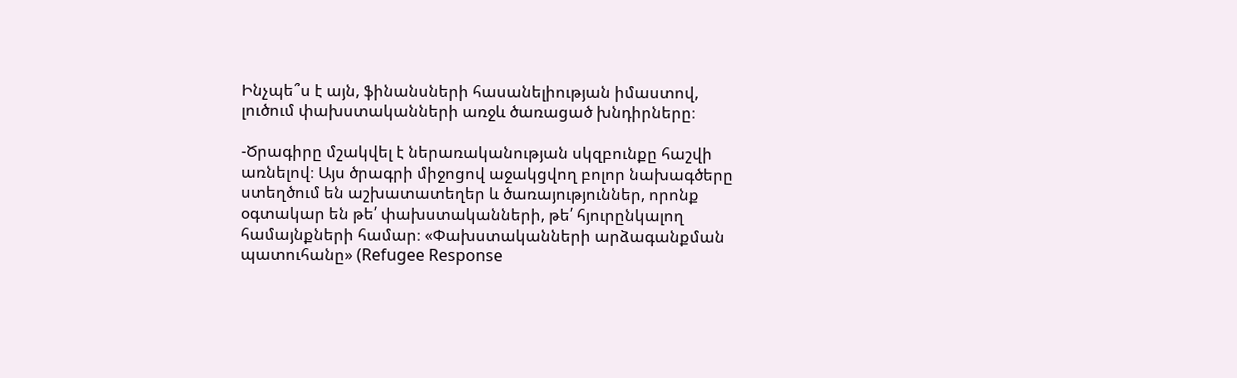Ինչպե՞ս է այն, ֆինանսների հասանելիության իմաստով, լուծում փախստականների առջև ծառացած խնդիրները։

-Ծրագիրը մշակվել է ներառականության սկզբունքը հաշվի առնելով։ Այս ծրագրի միջոցով աջակցվող բոլոր նախագծերը ստեղծում են աշխատատեղեր և ծառայություններ, որոնք օգտակար են թե՛ փախստականների, թե՛ հյուրընկալող համայնքների համար։ «Փախստականների արձագանքման պատուհանը» (Refugee Response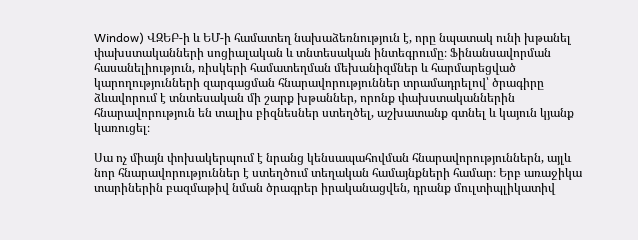Window) ՎԶԵԲ-ի և ԵՄ-ի համատեղ նախաձեռնություն է, որը նպատակ ունի խթանել փախստականների սոցիալական և տնտեսական ինտեգրումը։ Ֆինանսավորման հասանելիություն, ռիսկերի համատեղման մեխանիզմներ և հարմարեցված կարողությունների զարգացման հնարավորություններ տրամադրելով՝ ծրագիրը ձևավորում է տնտեսական մի շարք խթաններ, որոնք փախստականներին հնարավորություն են տալիս բիզնեսներ ստեղծել, աշխատանք գտնել և կայուն կյանք կառուցել։

Սա ոչ միայն փոխակերպում է նրանց կենսապահովման հնարավորություններն, այլև նոր հնարավորություններ է ստեղծում տեղական համայնքների համար։ Երբ առաջիկա տարիներին բազմաթիվ նման ծրագրեր իրականացվեն, դրանք մուլտիպլիկատիվ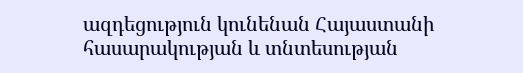ազդեցություն կունենան Հայաստանի հասարակության և տնտեսության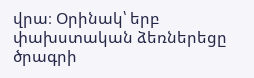վրա։ Օրինակ՝ երբ փախստական ձեռներեցը ծրագրի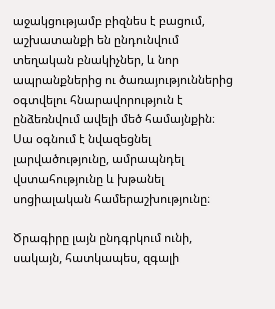աջակցությամբ բիզնես է բացում, աշխատանքի են ընդունվում տեղական բնակիչներ, և նոր ապրանքներից ու ծառայություններից օգտվելու հնարավորություն է ընձեռնվում ավելի մեծ համայնքին։ Սա օգնում է նվազեցնել լարվածությունը, ամրապնդել վստահությունը և խթանել սոցիալական համերաշխությունը։

Ծրագիրը լայն ընդգրկում ունի, սակայն, հատկապես, զգալի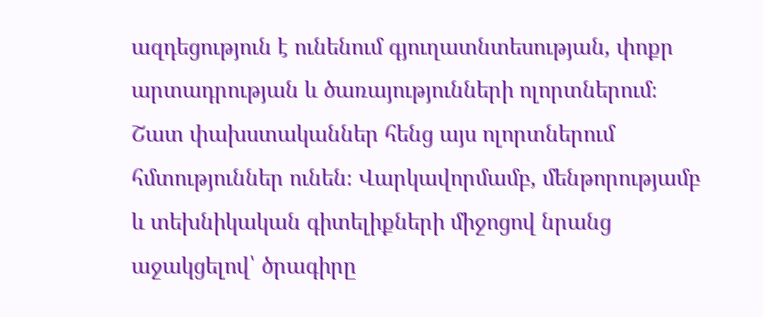ազդեցություն է ունենում գյուղատնտեսության, փոքր արտադրության և ծառայությունների ոլորտներում։ Շատ փախստականներ հենց այս ոլորտներում հմտություններ ունեն։ Վարկավորմամբ, մենթորությամբ և տեխնիկական գիտելիքների միջոցով նրանց աջակցելով՝ ծրագիրը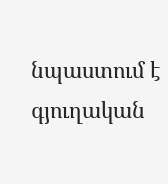նպաստում է գյուղական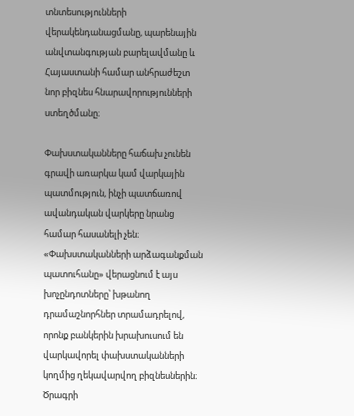տնտեսությունների վերակենդանացմանը, պարենային անվտանգության բարելավմանը և Հայաստանի համար անհրաժեշտ նոր բիզնես հնարավորությունների ստեղծմանը։

Փախստականները հաճախ չունեն գրավի առարկա կամ վարկային պատմություն, ինչի պատճառով ավանդական վարկերը նրանց համար հասանելի չեն։ «Փախստականների արձագանքման պատուհանը» վերացնում է այս խոչընդոտները՝ խթանող դրամաշնորհներ տրամադրելով, որոնք բանկերին խրախուսում են վարկավորել փախստականների կողմից ղեկավարվող բիզնեսներին։ Ծրագրի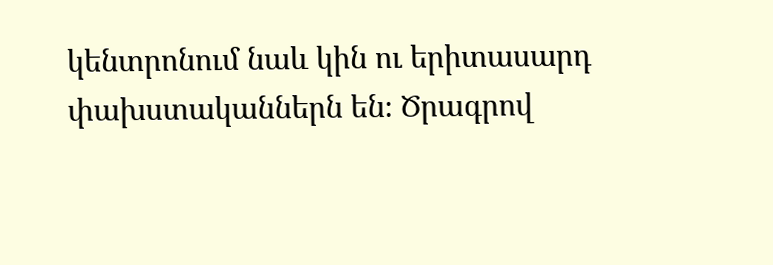կենտրոնում նաև կին ու երիտասարդ փախստականներն են։ Ծրագրով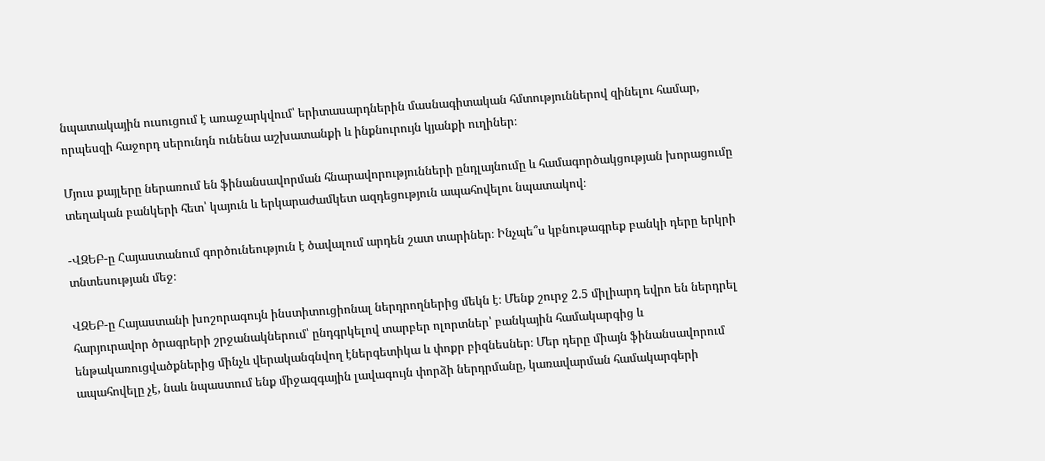նպատակային ուսուցում է առաջարկվում՝ երիտասարդներին մասնագիտական հմտություններով զինելու համար, որպեսզի հաջորդ սերունդն ունենա աշխատանքի և ինքնուրույն կյանքի ուղիներ։

Մյուս քայլերը ներառում են ֆինանսավորման հնարավորությունների ընդլայնումը և համագործակցության խորացումը տեղական բանկերի հետ՝ կայուն և երկարաժամկետ ազդեցություն ապահովելու նպատակով։

-ՎԶԵԲ-ը Հայաստանում գործունեություն է ծավալում արդեն շատ տարիներ։ Ինչպե՞ս կբնութագրեք բանկի դերը երկրի տնտեսության մեջ։

ՎԶԵԲ-ը Հայաստանի խոշորագույն ինստիտուցիոնալ ներդրողներից մեկն է։ Մենք շուրջ 2.5 միլիարդ եվրո են ներդրել հարյուրավոր ծրագրերի շրջանակներում՝ ընդգրկելով տարբեր ոլորտներ՝ բանկային համակարգից և ենթակառուցվածքներից մինչև վերականգնվող էներգետիկա և փոքր բիզնեսներ։ Մեր դերը միայն ֆինանսավորում ապահովելը չէ, նաև նպաստում ենք միջազգային լավագույն փորձի ներդրմանը, կառավարման համակարգերի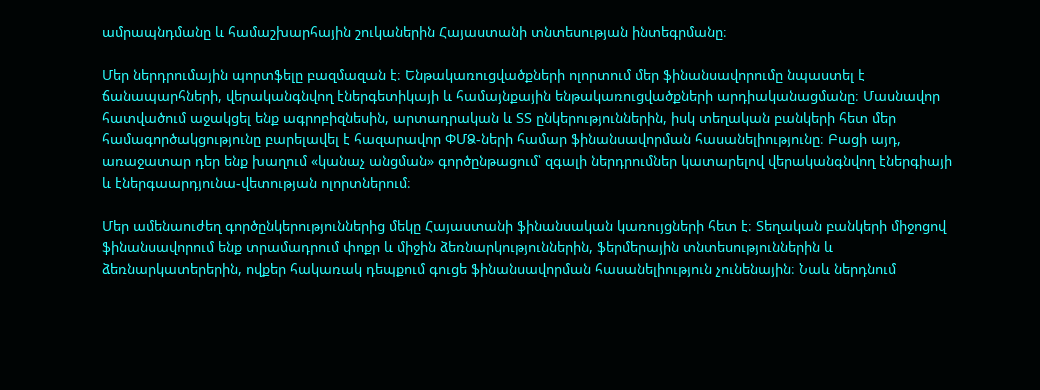ամրապնդմանը և համաշխարհային շուկաներին Հայաստանի տնտեսության ինտեգրմանը։

Մեր ներդրումային պորտֆելը բազմազան է։ Ենթակառուցվածքների ոլորտում մեր ֆինանսավորումը նպաստել է ճանապարհների, վերականգնվող էներգետիկայի և համայնքային ենթակառուցվածքների արդիականացմանը։ Մասնավոր հատվածում աջակցել ենք ագրոբիզնեսին, արտադրական և ՏՏ ընկերություններին, իսկ տեղական բանկերի հետ մեր համագործակցությունը բարելավել է հազարավոր ՓՄՁ-ների համար ֆինանսավորման հասանելիությունը։ Բացի այդ, առաջատար դեր ենք խաղում «կանաչ անցման» գործընթացում՝ զգալի ներդրումներ կատարելով վերականգնվող էներգիայի և էներգաարդյունա-վետության ոլորտներում։

Մեր ամենաուժեղ գործընկերություններից մեկը Հայաստանի ֆինանսական կառույցների հետ է։ Տեղական բանկերի միջոցով ֆինանսավորում ենք տրամադրում փոքր և միջին ձեռնարկություններին, ֆերմերային տնտեսություններին և ձեռնարկատերերին, ովքեր հակառակ դեպքում գուցե ֆինանսավորման հասանելիություն չունենային։ Նաև ներդնում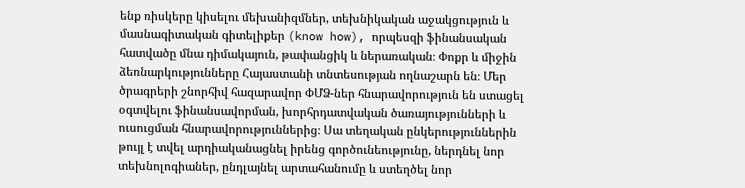ենք ռիսկերը կիսելու մեխանիզմներ, տեխնիկական աջակցություն և մասնագիտական գիտելիքեր (know how), որպեսզի ֆինանսական հատվածը մնա դիմակայուն, թափանցիկ և ներառական։ Փոքր և միջին ձեռնարկությունները Հայաստանի տնտեսության ողնաշարն են։ Մեր ծրագրերի շնորհիվ հազարավոր ՓՄՁ-ներ հնարավորություն են ստացել օգտվելու ֆինանսավորման, խորհրդատվական ծառայությունների և ուսուցման հնարավորություններից։ Սա տեղական ընկերություններին թույլ է տվել արդիականացնել իրենց գործունեությունը, ներդնել նոր տեխնոլոգիաներ, ընդլայնել արտահանումը և ստեղծել նոր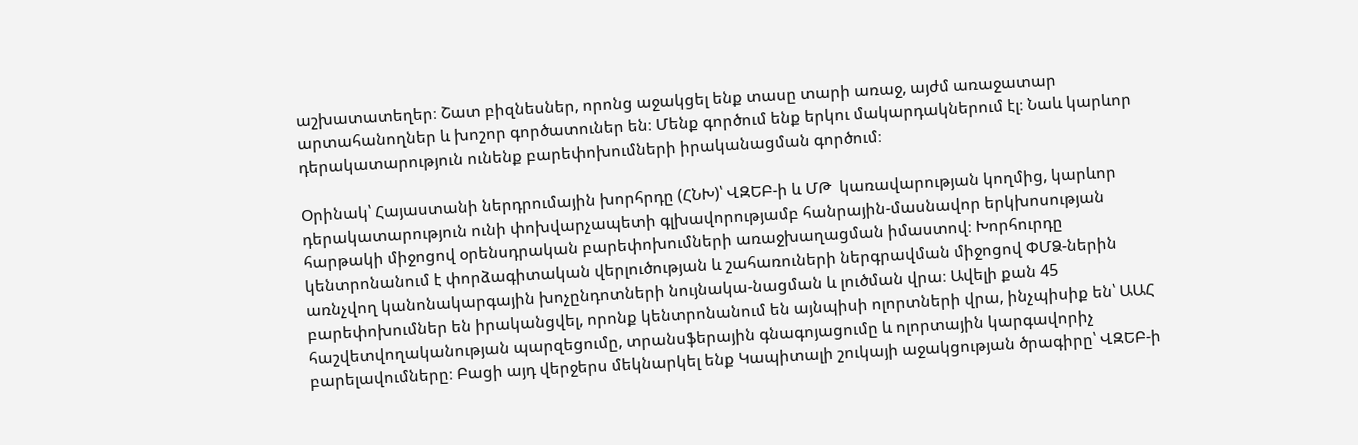աշխատատեղեր։ Շատ բիզնեսներ, որոնց աջակցել ենք տասը տարի առաջ, այժմ առաջատար արտահանողներ և խոշոր գործատուներ են։ Մենք գործում ենք երկու մակարդակներում էլ։ Նաև կարևոր դերակատարություն ունենք բարեփոխումների իրականացման գործում։

Օրինակ՝ Հայաստանի ներդրումային խորհրդը (ՀՆԽ)՝ ՎԶԵԲ-ի և ՄԹ  կառավարության կողմից, կարևոր դերակատարություն ունի փոխվարչապետի գլխավորությամբ հանրային-մասնավոր երկխոսության հարթակի միջոցով օրենսդրական բարեփոխումների առաջխաղացման իմաստով։ Խորհուրդը կենտրոնանում է փորձագիտական վերլուծության և շահառուների ներգրավման միջոցով ՓՄՁ-ներին առնչվող կանոնակարգային խոչընդոտների նույնակա-նացման և լուծման վրա։ Ավելի քան 45 բարեփոխումներ են իրականցվել, որոնք կենտրոնանում են այնպիսի ոլորտների վրա, ինչպիսիք են՝ ԱԱՀ հաշվետվողականության պարզեցումը, տրանսֆերային գնագոյացումը և ոլորտային կարգավորիչ բարելավումները։ Բացի այդ վերջերս մեկնարկել ենք Կապիտալի շուկայի աջակցության ծրագիրը՝ ՎԶԵԲ-ի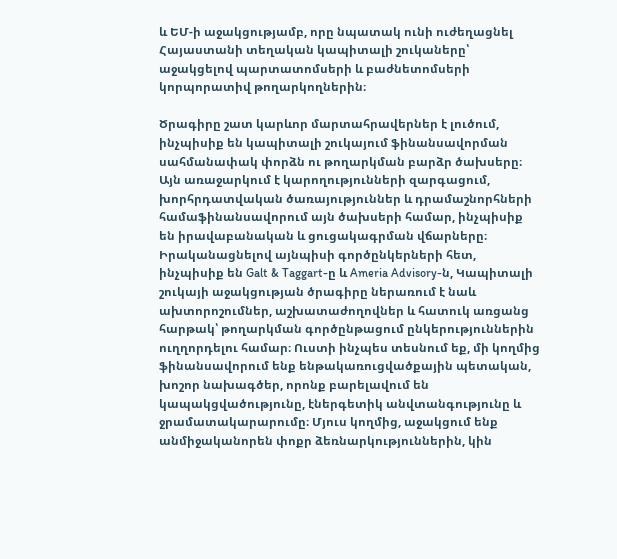և ԵՄ-ի աջակցությամբ, որը նպատակ ունի ուժեղացնել Հայաստանի տեղական կապիտալի շուկաները՝ աջակցելով պարտատոմսերի և բաժնետոմսերի կորպորատիվ թողարկողներին։

Ծրագիրը շատ կարևոր մարտահրավերներ է լուծում, ինչպիսիք են կապիտալի շուկայում ֆինանսավորման սահմանափակ փորձն ու թողարկման բարձր ծախսերը։ Այն առաջարկում է կարողությունների զարգացում, խորհրդատվական ծառայություններ և դրամաշնորհների համաֆինանսավորում այն ծախսերի համար, ինչպիսիք են իրավաբանական և ցուցակագրման վճարները։ Իրականացնելով այնպիսի գործընկերների հետ, ինչպիսիք են Galt & Taggart-ը և Ameria Advisory-ն, Կապիտալի շուկայի աջակցության ծրագիրը ներառում է նաև ախտորոշումներ, աշխատաժողովներ և հատուկ առցանց հարթակ՝ թողարկման գործընթացում ընկերություններին ուղղորդելու համար։ Ուստի ինչպես տեսնում եք, մի կողմից ֆինանսավորում ենք ենթակառուցվածքային պետական, խոշոր նախագծեր, որոնք բարելավում են կապակցվածությունը, էներգետիկ անվտանգությունը և ջրամատակարարումը։ Մյուս կողմից, աջակցում ենք անմիջականորեն փոքր ձեռնարկություններին, կին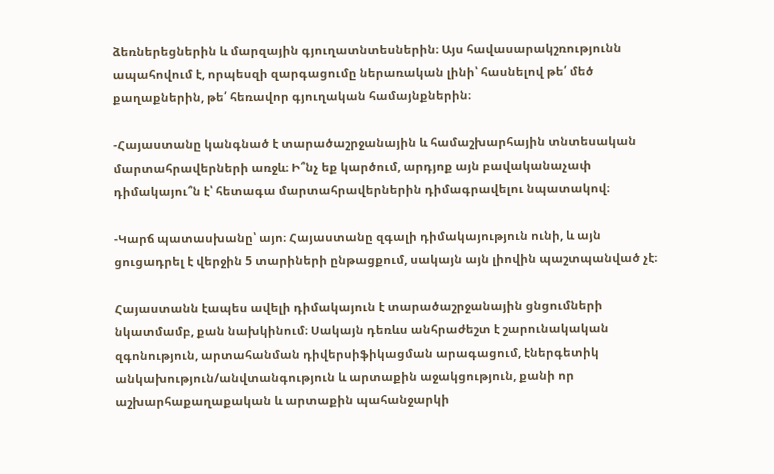ձեռներեցներին և մարզային գյուղատնտեսներին։ Այս հավասարակշռությունն ապահովում է, որպեսզի զարգացումը ներառական լինի՝ հասնելով թե՛ մեծ քաղաքներին, թե՛ հեռավոր գյուղական համայնքներին։

-Հայաստանը կանգնած է տարածաշրջանային և համաշխարհային տնտեսական մարտահրավերների առջև։ Ի՞նչ եք կարծում, արդյոք այն բավականաչափ դիմակայու՞ն է՝ հետագա մարտահրավերներին դիմագրավելու նպատակով։

-Կարճ պատասխանը՝ այո։ Հայաստանը զգալի դիմակայություն ունի, և այն ցուցադրել է վերջին 5 տարիների ընթացքում, սակայն այն լիովին պաշտպանված չէ։

Հայաստանն էապես ավելի դիմակայուն է տարածաշրջանային ցնցումների նկատմամբ, քան նախկինում։ Սակայն դեռևս անհրաժեշտ է շարունակական զգոնություն, արտահանման դիվերսիֆիկացման արագացում, էներգետիկ անկախություն/անվտանգություն և արտաքին աջակցություն, քանի որ աշխարհաքաղաքական և արտաքին պահանջարկի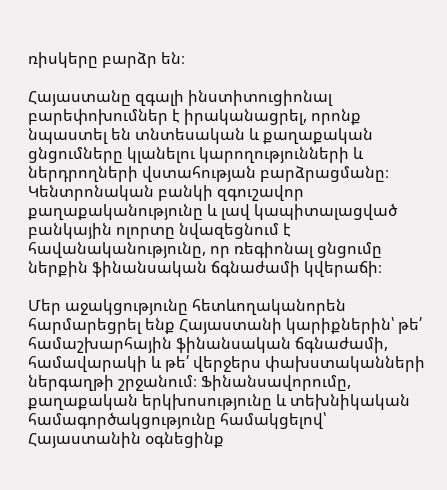ռիսկերը բարձր են։

Հայաստանը զգալի ինստիտուցիոնալ բարեփոխումներ է իրականացրել, որոնք նպաստել են տնտեսական և քաղաքական ցնցումները կլանելու կարողությունների և ներդրողների վստահության բարձրացմանը։ Կենտրոնական բանկի զգուշավոր քաղաքականությունը և լավ կապիտալացված բանկային ոլորտը նվազեցնում է հավանականությունը, որ ռեգիոնալ ցնցումը ներքին ֆինանսական ճգնաժամի կվերաճի։

Մեր աջակցությունը հետևողականորեն հարմարեցրել ենք Հայաստանի կարիքներին՝ թե՛ համաշխարհային ֆինանսական ճգնաժամի, համավարակի և թե՛ վերջերս փախստականների ներգաղթի շրջանում։ Ֆինանսավորումը, քաղաքական երկխոսությունը և տեխնիկական համագործակցությունը համակցելով՝ Հայաստանին օգնեցինք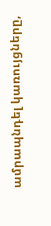ամրապնդել կառույցները,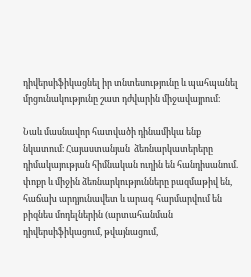դիվերսիֆիկացնել իր տնտեսությունը և պահպանել մրցունակությունը շատ դժվարին միջավայրում։

Նաև մասնավոր հատվածի դինամիկա ենք նկատում։ Հայաստանյան  ձեռնարկատերերը դիմակայության հիմնական ուղին են հանդիսանում. փոքր և միջին ձեռնարկությունները բազմաթիվ են, հաճախ արդյունավետ և արագ հարմարվում են բիզնես մոդելներին (արտահանման դիվերսիֆիկացում, թվայնացում,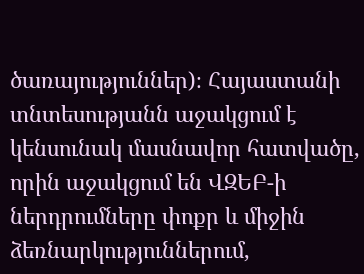ծառայություններ)։ Հայաստանի տնտեսությանն աջակցում է կենսունակ մասնավոր հատվածը, որին աջակցում են ՎԶԵԲ-ի ներդրումները փոքր և միջին ձեռնարկություններում,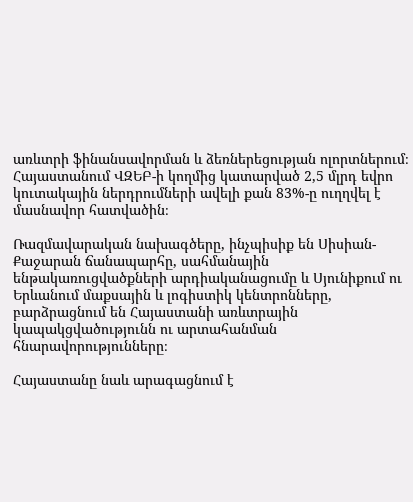առևտրի ֆինանսավորման և ձեռներեցության ոլորտներում։ Հայաստանում ՎԶԵԲ-ի կողմից կատարված 2,5 մլրդ եվրո կուտակային ներդրումների ավելի քան 83%-ը ուղղվել է մասնավոր հատվածին։

Ռազմավարական նախագծերը, ինչպիսիք են Սիսիան-Քաջարան ճանապարհը, սահմանային ենթակառուցվածքների արդիականացումը և Սյունիքում ու Երևանում մաքսային և լոգիստիկ կենտրոնները, բարձրացնում են Հայաստանի առևտրային կապակցվածությունն ու արտահանման հնարավորությունները։

Հայաստանը նաև արագացնում է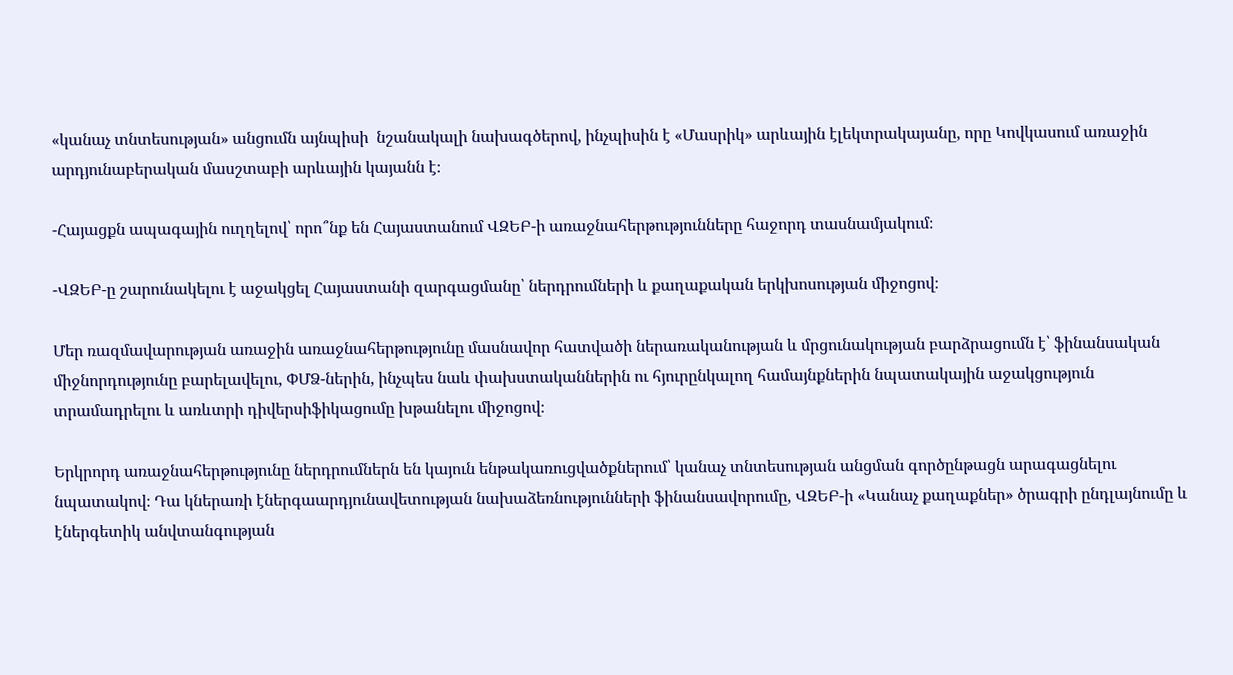«կանաչ տնտեսության» անցումն այնպիսի  նշանակալի նախագծերով, ինչպիսին է «Մասրիկ» արևային էլեկտրակայանը, որը Կովկասում առաջին արդյունաբերական մասշտաբի արևային կայանն է։

-Հայացքն ապագային ուղղելով՝ որո՞նք են Հայաստանում ՎԶԵԲ-ի առաջնահերթությունները հաջորդ տասնամյակում։

-ՎԶԵԲ-ը շարունակելու է աջակցել Հայաստանի զարգացմանը՝ ներդրումների և քաղաքական երկխոսության միջոցով։

Մեր ռազմավարության առաջին առաջնահերթությունը մասնավոր հատվածի ներառականության և մրցունակության բարձրացումն է՝ ֆինանսական միջնորդությունը բարելավելու, ՓՄՁ-ներին, ինչպես նաև փախստականներին ու հյուրընկալող համայնքներին նպատակային աջակցություն տրամադրելու և առևտրի դիվերսիֆիկացումը խթանելու միջոցով։

Երկրորդ առաջնահերթությունը ներդրումներն են կայուն ենթակառուցվածքներում՝ կանաչ տնտեսության անցման գործընթացն արագացնելու նպատակով։ Դա կներառի էներգաարդյունավետության նախաձեռնությունների ֆինանսավորումը, ՎԶԵԲ-ի «Կանաչ քաղաքներ» ծրագրի ընդլայնումը և էներգետիկ անվտանգության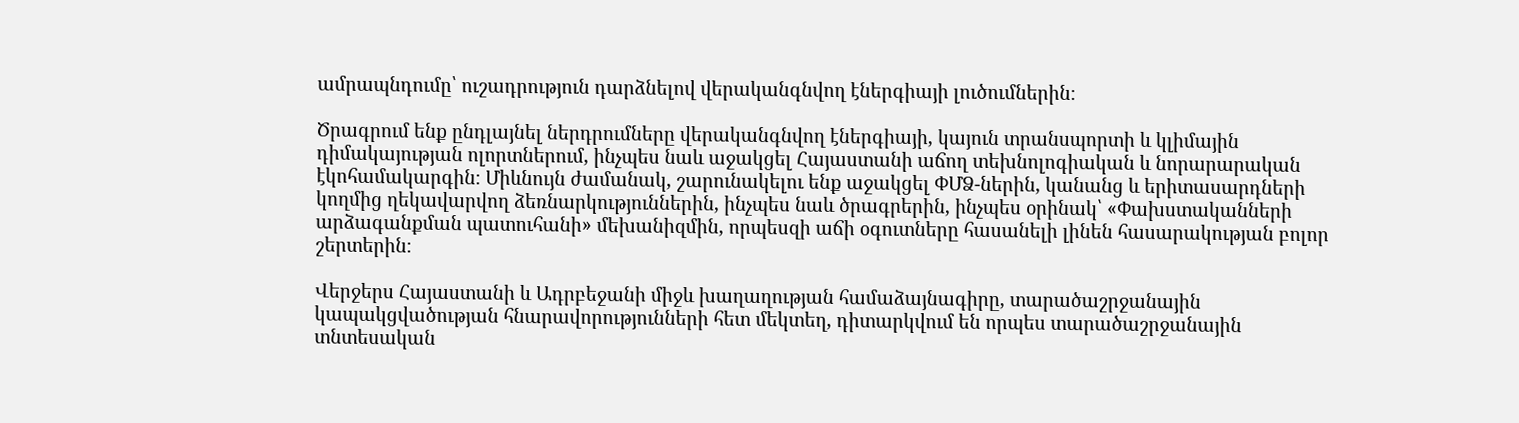ամրապնդումը՝ ուշադրություն դարձնելով վերականգնվող էներգիայի լուծումներին։

Ծրագրում ենք ընդլայնել ներդրումները վերականգնվող էներգիայի, կայուն տրանսպորտի և կլիմային դիմակայության ոլորտներում, ինչպես նաև աջակցել Հայաստանի աճող տեխնոլոգիական և նորարարական էկոհամակարգին։ Միևնույն ժամանակ, շարունակելու ենք աջակցել ՓՄՁ-ներին, կանանց և երիտասարդների կողմից ղեկավարվող ձեռնարկություններին, ինչպես նաև ծրագրերին, ինչպես օրինակ՝ «Փախստականների արձագանքման պատուհանի» մեխանիզմին, որպեսզի աճի օգուտները հասանելի լինեն հասարակության բոլոր շերտերին։

Վերջերս Հայաստանի և Ադրբեջանի միջև խաղաղության համաձայնագիրը, տարածաշրջանային կապակցվածության հնարավորությունների հետ մեկտեղ, դիտարկվում են որպես տարածաշրջանային տնտեսական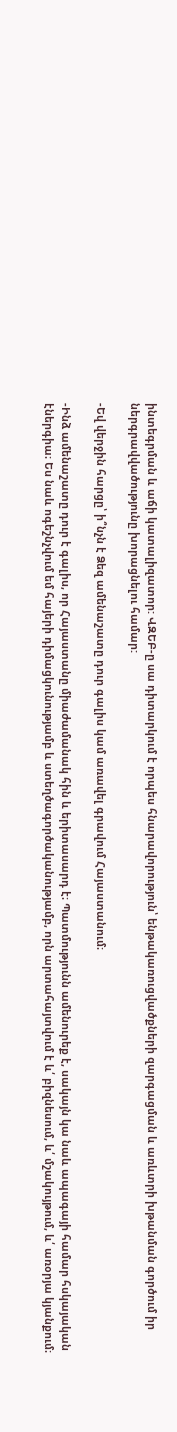ինտեգրման և աճի կատալիզատոր: ՎԶԵԲ-ը սա դիտարկում է որպես հնարավորություն՝ ենթակառուցվածքների զարգացման և առևտրի խթանման գործում իր ներգրավվածությունը խորացնելու համար:

-Եվ վերջին հարցը՝ ի՞նչն է Ձեզ ամենաշատը դուր գալիս կամ առավել գրավում Հայաստանում։

-Ինձ ամենաշատը դուր է գալիս, որ Հայաստանը միաժամանակ հին և երիտասարդ է։ Պատմությունն ամենուրեք է, սակայն կա նաև ապագայի համար հսկայական էներգիա։ Ես նաև ոգեշնչվում եմ հայերի դիմացկունությամբ և ստեղծագործականությամբ, որն արտահայտվում է և՛ բիզնեսում, և՛ մշակույթում, և՛ առօրյա կյանքում։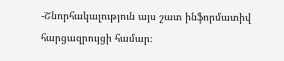-Շնորհակալություն այս շատ ինֆորմատիվ հարցազրույցի համար։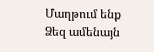Մաղթում ենք Ձեզ ամենայն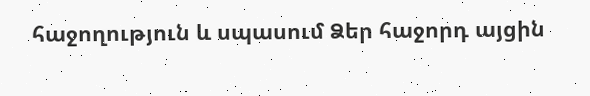հաջողություն և սպասում Ձեր հաջորդ այցին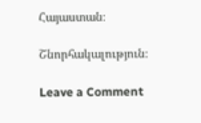Հայաստան։

Շնորհակալություն։

Leave a Comment